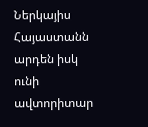Ներկայիս Հայաստանն արդեն իսկ ունի ավտորիտար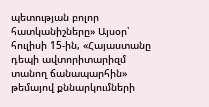պետության բոլոր հատկանիշները» Այսօր՝ հուլիսի 15-ին, «Հայաստանը դեպի ավտորիտարիզմ տանող ճանապարհին» թեմայով քննարկումների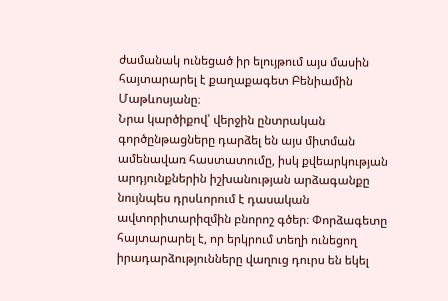ժամանակ ունեցած իր ելույթում այս մասին հայտարարել է քաղաքագետ Բենիամին Մաթևոսյանը։
Նրա կարծիքով՝ վերջին ընտրական գործընթացները դարձել են այս միտման ամենավառ հաստատումը, իսկ քվեարկության արդյունքներին իշխանության արձագանքը նույնպես դրսևորում է դասական ավտորիտարիզմին բնորոշ գծեր։ Փորձագետը հայտարարել է, որ երկրում տեղի ունեցող իրադարձությունները վաղուց դուրս են եկել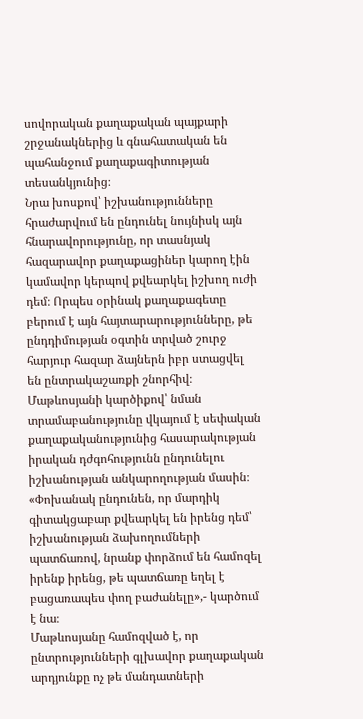սովորական քաղաքական պայքարի շրջանակներից և գնահատական են պահանջում քաղաքագիտության տեսանկյունից։
Նրա խոսքով՝ իշխանությունները հրաժարվում են ընդունել նույնիսկ այն հնարավորությունը, որ տասնյակ հազարավոր քաղաքացիներ կարող էին կամավոր կերպով քվեարկել իշխող ուժի դեմ։ Որպես օրինակ քաղաքագետը բերում է այն հայտարարությունները, թե ընդդիմության օգտին տրված շուրջ հարյուր հազար ձայներն իբր ստացվել են ընտրակաշառքի շնորհիվ։ Մաթևոսյանի կարծիքով՝ նման տրամաբանությունը վկայում է սեփական քաղաքականությունից հասարակության իրական դժգոհությունն ընդունելու իշխանության անկարողության մասին։ «Փոխանակ ընդունեն, որ մարդիկ գիտակցաբար քվեարկել են իրենց դեմ՝ իշխանության ձախողումների պատճառով, նրանք փորձում են համոզել իրենք իրենց, թե պատճառը եղել է բացառապես փող բաժանելը»,- կարծում է նա։
Մաթևոսյանը համոզված է, որ ընտրությունների գլխավոր քաղաքական արդյունքը ոչ թե մանդատների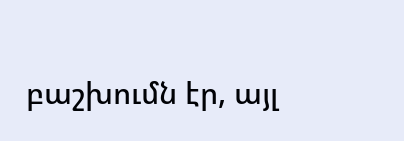բաշխումն էր, այլ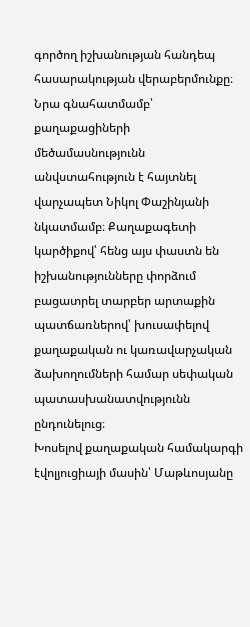գործող իշխանության հանդեպ հասարակության վերաբերմունքը։ Նրա գնահատմամբ՝ քաղաքացիների մեծամասնությունն անվստահություն է հայտնել վարչապետ Նիկոլ Փաշինյանի նկատմամբ։ Քաղաքագետի կարծիքով՝ հենց այս փաստն են իշխանությունները փորձում բացատրել տարբեր արտաքին պատճառներով՝ խուսափելով քաղաքական ու կառավարչական ձախողումների համար սեփական պատասխանատվությունն ընդունելուց։
Խոսելով քաղաքական համակարգի էվոլյուցիայի մասին՝ Մաթևոսյանը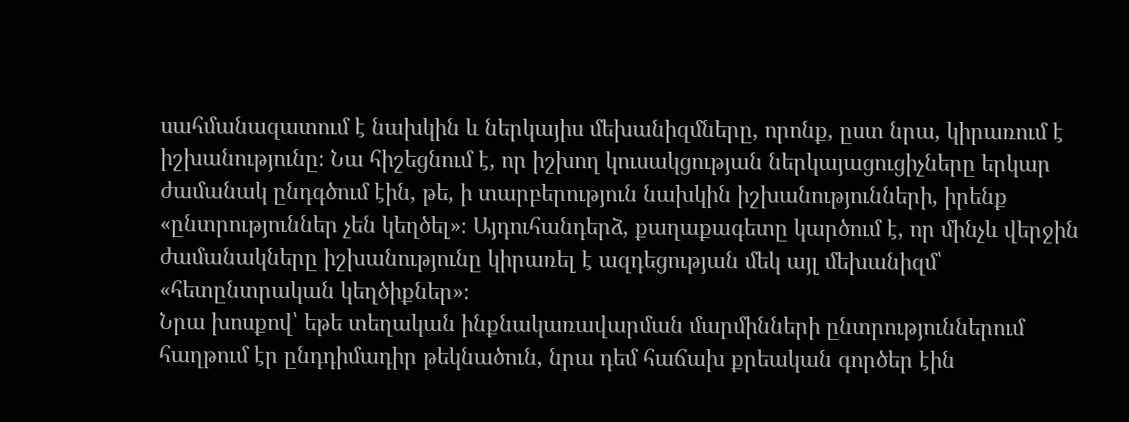սահմանազատում է նախկին և ներկայիս մեխանիզմները, որոնք, ըստ նրա, կիրառում է իշխանությունը։ Նա հիշեցնում է, որ իշխող կուսակցության ներկայացուցիչները երկար ժամանակ ընդգծում էին, թե, ի տարբերություն նախկին իշխանությունների, իրենք «ընտրություններ չեն կեղծել»։ Այդուհանդերձ, քաղաքագետը կարծում է, որ մինչև վերջին ժամանակները իշխանությունը կիրառել է ազդեցության մեկ այլ մեխանիզմ՝ «հետընտրական կեղծիքներ»։
Նրա խոսքով՝ եթե տեղական ինքնակառավարման մարմինների ընտրություններում հաղթում էր ընդդիմադիր թեկնածուն, նրա դեմ հաճախ քրեական գործեր էին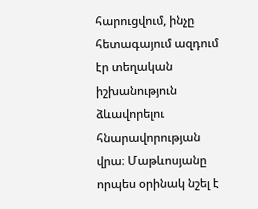հարուցվում, ինչը հետագայում ազդում էր տեղական իշխանություն ձևավորելու հնարավորության վրա։ Մաթևոսյանը որպես օրինակ նշել է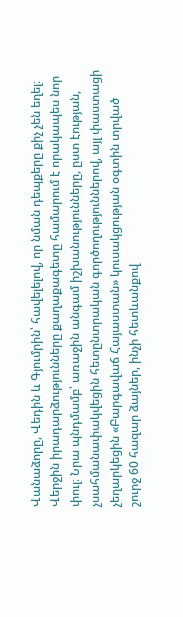Վանաձորը, Վեդին և Գյումրին՝ հավելելով, որ նման դեպքերը քիչ չեն եղել։ Վերջին իրադարձությունները քաղաքագետը համարում է որակապես նոր փուլ։ Նրա պնդմամբ՝ առաջին անգամ իշխանությունները, ըստ էության, չսահմանափակվեցին հետընտրական գործողություններով, այլ փաստացի չեղարկեցին «Բարգավաճ Հայաստան» կուսակցության օգտին տրված շուրջ 60 հազար ձայներ, ինչի հետևանքով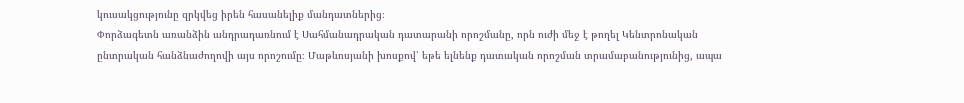կուսակցությունը զրկվեց իրեն հասանելիք մանդատներից։
Փորձագետն առանձին անդրադառնում է Սահմանադրական դատարանի որոշմանը, որն ուժի մեջ է թողել Կենտրոնական ընտրական հանձնաժողովի այս որոշումը։ Մաթևոսյանի խոսքով՝ եթե ելնենք դատական որոշման տրամաբանությունից, ապա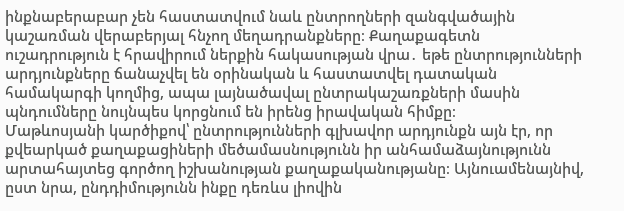ինքնաբերաբար չեն հաստատվում նաև ընտրողների զանգվածային կաշառման վերաբերյալ հնչող մեղադրանքները։ Քաղաքագետն ուշադրություն է հրավիրում ներքին հակասության վրա․ եթե ընտրությունների արդյունքները ճանաչվել են օրինական և հաստատվել դատական համակարգի կողմից, ապա լայնածավալ ընտրակաշառքների մասին պնդումները նույնպես կորցնում են իրենց իրավական հիմքը։
Մաթևոսյանի կարծիքով՝ ընտրությունների գլխավոր արդյունքն այն էր, որ քվեարկած քաղաքացիների մեծամասնությունն իր անհամաձայնությունն արտահայտեց գործող իշխանության քաղաքականությանը։ Այնուամենայնիվ, ըստ նրա, ընդդիմությունն ինքը դեռևս լիովին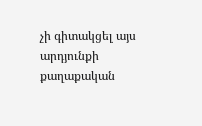չի գիտակցել այս արդյունքի քաղաքական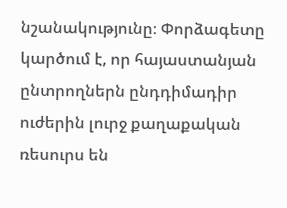նշանակությունը։ Փորձագետը կարծում է, որ հայաստանյան ընտրողներն ընդդիմադիր ուժերին լուրջ քաղաքական ռեսուրս են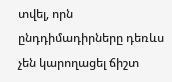տվել, որն ընդդիմադիրները դեռևս չեն կարողացել ճիշտ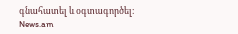գնահատել և օգտագործել։
News.am